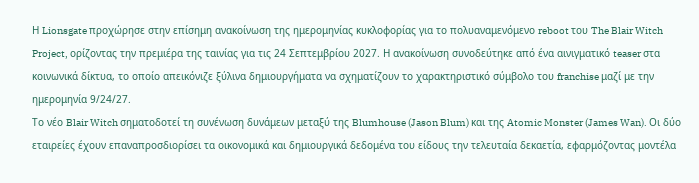Η Lionsgate προχώρησε στην επίσημη ανακοίνωση της ημερομηνίας κυκλοφορίας για το πολυαναμενόμενο reboot του The Blair Witch Project, ορίζοντας την πρεμιέρα της ταινίας για τις 24 Σεπτεμβρίου 2027. Η ανακοίνωση συνοδεύτηκε από ένα αινιγματικό teaser στα κοινωνικά δίκτυα, το οποίο απεικόνιζε ξύλινα δημιουργήματα να σχηματίζουν το χαρακτηριστικό σύμβολο του franchise μαζί με την ημερομηνία 9/24/27.
Το νέο Blair Witch σηματοδοτεί τη συνένωση δυνάμεων μεταξύ της Blumhouse (Jason Blum) και της Atomic Monster (James Wan). Οι δύο εταιρείες έχουν επαναπροσδιορίσει τα οικονομικά και δημιουργικά δεδομένα του είδους την τελευταία δεκαετία, εφαρμόζοντας μοντέλα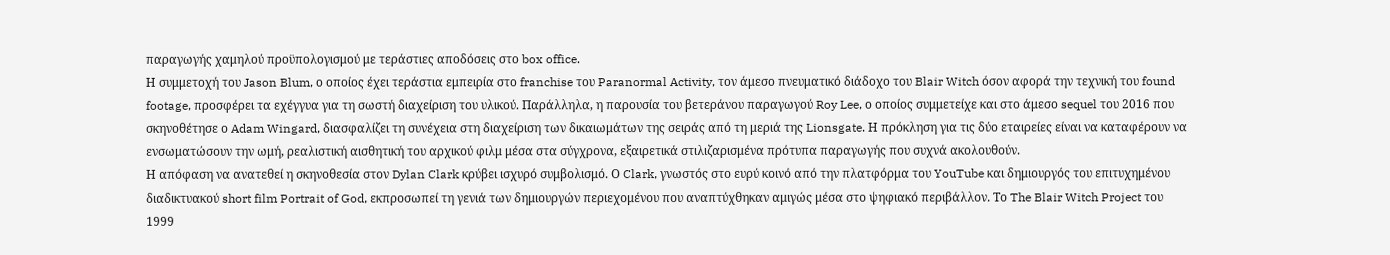παραγωγής χαμηλού προϋπολογισμού με τεράστιες αποδόσεις στο box office.
Η συμμετοχή του Jason Blum, ο οποίος έχει τεράστια εμπειρία στο franchise του Paranormal Activity, τον άμεσο πνευματικό διάδοχο του Blair Witch όσον αφορά την τεχνική του found footage, προσφέρει τα εχέγγυα για τη σωστή διαχείριση του υλικού. Παράλληλα, η παρουσία του βετεράνου παραγωγού Roy Lee, ο οποίος συμμετείχε και στο άμεσο sequel του 2016 που σκηνοθέτησε ο Adam Wingard, διασφαλίζει τη συνέχεια στη διαχείριση των δικαιωμάτων της σειράς από τη μεριά της Lionsgate. Η πρόκληση για τις δύο εταιρείες είναι να καταφέρουν να ενσωματώσουν την ωμή, ρεαλιστική αισθητική του αρχικού φιλμ μέσα στα σύγχρονα, εξαιρετικά στιλιζαρισμένα πρότυπα παραγωγής που συχνά ακολουθούν.
Η απόφαση να ανατεθεί η σκηνοθεσία στον Dylan Clark κρύβει ισχυρό συμβολισμό. Ο Clark, γνωστός στο ευρύ κοινό από την πλατφόρμα του YouTube και δημιουργός του επιτυχημένου διαδικτυακού short film Portrait of God, εκπροσωπεί τη γενιά των δημιουργών περιεχομένου που αναπτύχθηκαν αμιγώς μέσα στο ψηφιακό περιβάλλον. Το The Blair Witch Project του 1999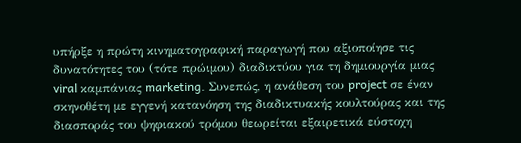υπήρξε η πρώτη κινηματογραφική παραγωγή που αξιοποίησε τις δυνατότητες του (τότε πρώιμου) διαδικτύου για τη δημιουργία μιας viral καμπάνιας marketing. Συνεπώς, η ανάθεση του project σε έναν σκηνοθέτη με εγγενή κατανόηση της διαδικτυακής κουλτούρας και της διασποράς του ψηφιακού τρόμου θεωρείται εξαιρετικά εύστοχη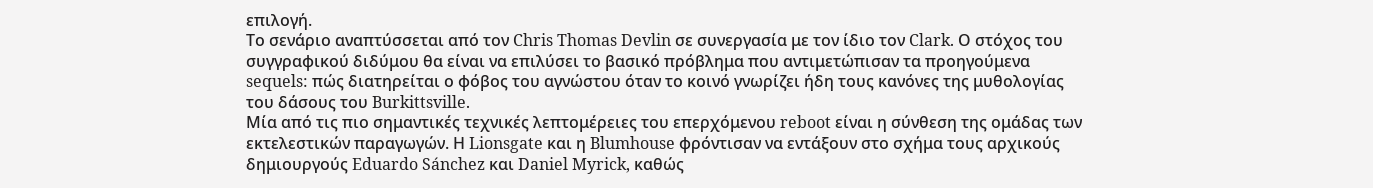επιλογή.
Το σενάριο αναπτύσσεται από τον Chris Thomas Devlin σε συνεργασία με τον ίδιο τον Clark. Ο στόχος του συγγραφικού διδύμου θα είναι να επιλύσει το βασικό πρόβλημα που αντιμετώπισαν τα προηγούμενα sequels: πώς διατηρείται ο φόβος του αγνώστου όταν το κοινό γνωρίζει ήδη τους κανόνες της μυθολογίας του δάσους του Burkittsville.
Μία από τις πιο σημαντικές τεχνικές λεπτομέρειες του επερχόμενου reboot είναι η σύνθεση της ομάδας των εκτελεστικών παραγωγών. Η Lionsgate και η Blumhouse φρόντισαν να εντάξουν στο σχήμα τους αρχικούς δημιουργούς Eduardo Sánchez και Daniel Myrick, καθώς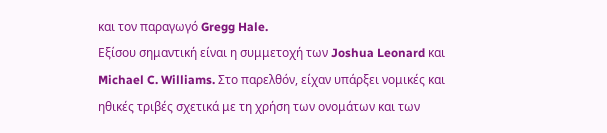και τον παραγωγό Gregg Hale.
Εξίσου σημαντική είναι η συμμετοχή των Joshua Leonard και Michael C. Williams. Στο παρελθόν, είχαν υπάρξει νομικές και ηθικές τριβές σχετικά με τη χρήση των ονομάτων και των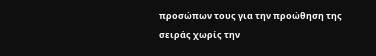προσώπων τους για την προώθηση της σειράς χωρίς την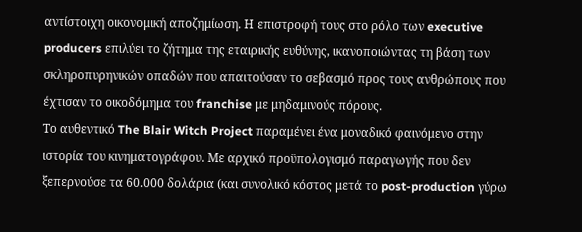αντίστοιχη οικονομική αποζημίωση. Η επιστροφή τους στο ρόλο των executive producers επιλύει το ζήτημα της εταιρικής ευθύνης, ικανοποιώντας τη βάση των σκληροπυρηνικών οπαδών που απαιτούσαν το σεβασμό προς τους ανθρώπους που έχτισαν το οικοδόμημα του franchise με μηδαμινούς πόρους.
Το αυθεντικό The Blair Witch Project παραμένει ένα μοναδικό φαινόμενο στην ιστορία του κινηματογράφου. Με αρχικό προϋπολογισμό παραγωγής που δεν ξεπερνούσε τα 60.000 δολάρια (και συνολικό κόστος μετά το post-production γύρω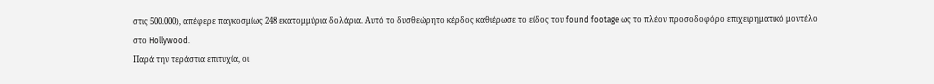στις 500.000), απέφερε παγκοσμίως 248 εκατομμύρια δολάρια. Αυτό το δυσθεώρητο κέρδος καθιέρωσε το είδος του found footage ως το πλέον προσοδοφόρο επιχειρηματικό μοντέλο στο Hollywood.
Παρά την τεράστια επιτυχία, οι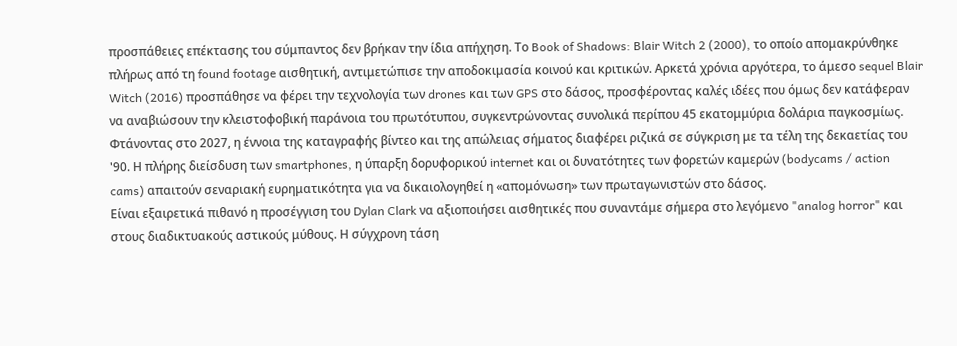προσπάθειες επέκτασης του σύμπαντος δεν βρήκαν την ίδια απήχηση. Το Book of Shadows: Blair Witch 2 (2000), το οποίο απομακρύνθηκε πλήρως από τη found footage αισθητική, αντιμετώπισε την αποδοκιμασία κοινού και κριτικών. Αρκετά χρόνια αργότερα, το άμεσο sequel Blair Witch (2016) προσπάθησε να φέρει την τεχνολογία των drones και των GPS στο δάσος, προσφέροντας καλές ιδέες που όμως δεν κατάφεραν να αναβιώσουν την κλειστοφοβική παράνοια του πρωτότυπου, συγκεντρώνοντας συνολικά περίπου 45 εκατομμύρια δολάρια παγκοσμίως.
Φτάνοντας στο 2027, η έννοια της καταγραφής βίντεο και της απώλειας σήματος διαφέρει ριζικά σε σύγκριση με τα τέλη της δεκαετίας του '90. Η πλήρης διείσδυση των smartphones, η ύπαρξη δορυφορικού internet και οι δυνατότητες των φορετών καμερών (bodycams / action cams) απαιτούν σεναριακή ευρηματικότητα για να δικαιολογηθεί η «απομόνωση» των πρωταγωνιστών στο δάσος.
Είναι εξαιρετικά πιθανό η προσέγγιση του Dylan Clark να αξιοποιήσει αισθητικές που συναντάμε σήμερα στο λεγόμενο "analog horror" και στους διαδικτυακούς αστικούς μύθους. Η σύγχρονη τάση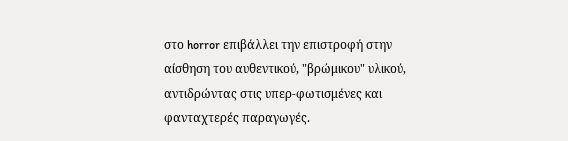στο horror επιβάλλει την επιστροφή στην αίσθηση του αυθεντικού, "βρώμικου" υλικού, αντιδρώντας στις υπερ-φωτισμένες και φανταχτερές παραγωγές.